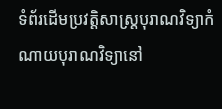ទំព័រដើមប្រវត្តិសាស្ត្របុរាណវិទ្យាកំណាយបុរាណវិទ្យានៅ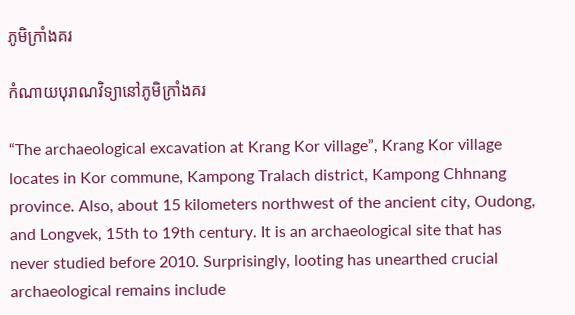ភូមិក្រាំងគរ

កំណាយបុរាណវិទ្យានៅភូមិក្រាំងគរ

“The archaeological excavation at Krang Kor village”, Krang Kor village locates in Kor commune, Kampong Tralach district, Kampong Chhnang province. Also, about 15 kilometers northwest of the ancient city, Oudong, and Longvek, 15th to 19th century. It is an archaeological site that has never studied before 2010. Surprisingly, looting has unearthed crucial archaeological remains include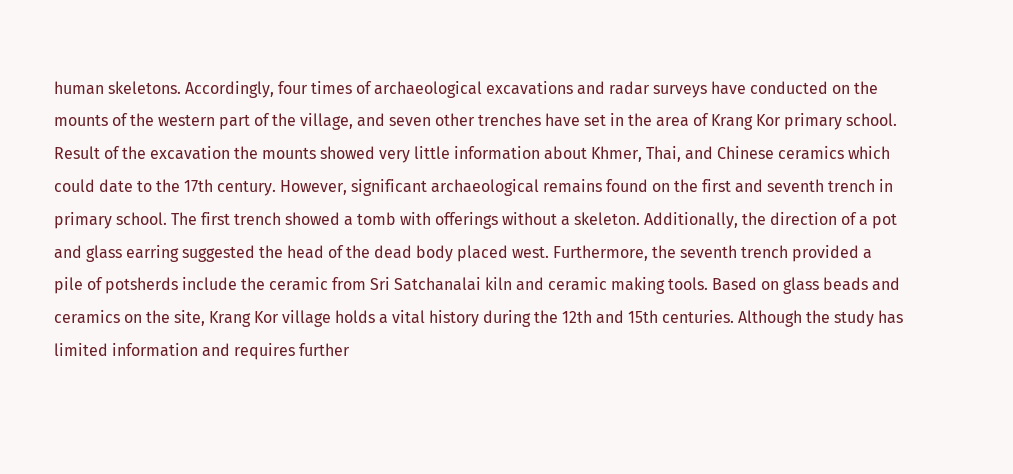human skeletons. Accordingly, four times of archaeological excavations and radar surveys have conducted on the mounts of the western part of the village, and seven other trenches have set in the area of Krang Kor primary school. Result of the excavation the mounts showed very little information about Khmer, Thai, and Chinese ceramics which could date to the 17th century. However, significant archaeological remains found on the first and seventh trench in primary school. The first trench showed a tomb with offerings without a skeleton. Additionally, the direction of a pot and glass earring suggested the head of the dead body placed west. Furthermore, the seventh trench provided a pile of potsherds include the ceramic from Sri Satchanalai kiln and ceramic making tools. Based on glass beads and ceramics on the site, Krang Kor village holds a vital history during the 12th and 15th centuries. Although the study has limited information and requires further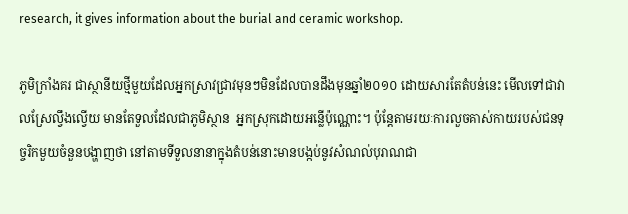research, it gives information about the burial and ceramic workshop.

ភូមិក្រាំងគរ ជាស្ថានីយថ្មីមួយដែលអ្នកស្រាវជ្រាវមុនៗមិនដែលបានដឹងមុនឆ្នាំ២០១០ ដោយសារតែតំបន់នេះ មើលទៅជាវាលស្រែល្វឹងល្វើយ មានតែទួលដែលជាភូមិស្ថាន  អ្នកស្រុកដោយអន្លើប៉ុណ្ណោះ។ ប៉ុន្តែតាមរយៈការលួចគាស់កាយរបស់ជនទុច្ចរិកមួយចំនួនបង្ហាញថា នៅតាមទីទួលនានាក្នុងតំបន់នោះមានបង្កប់នូវសំណល់បុរាណជា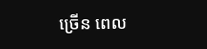ច្រើន ពេល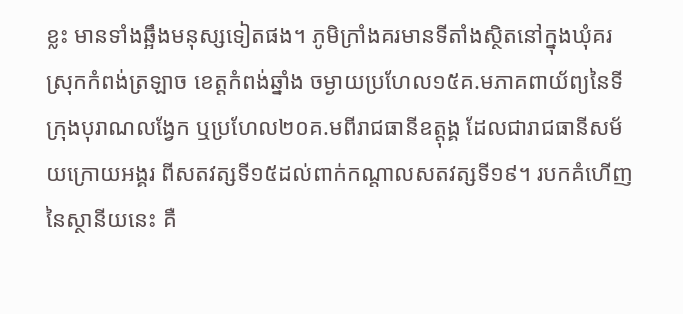ខ្លះ មានទាំងឆ្អឹងមនុស្សទៀតផង។ ភូមិក្រាំងគរមានទីតាំងស្ថិតនៅក្នុងឃុំគរ ស្រុកកំពង់ត្រឡាច ខេត្តកំពង់ឆ្នាំង ចម្ងាយប្រហែល១៥គ.មភាគពាយ័ព្យនៃទីក្រុងបុរាណលង្វែក ឬប្រហែល២០គ.មពីរាជធានីឧត្តុង្គ ដែលជារាជធានីសម័យក្រោយអង្គរ ពីសតវត្សទី១៥ដល់ពាក់កណ្តាលសតវត្សទី១៩។ របកគំហើញនៃស្ថានីយនេះ គឺ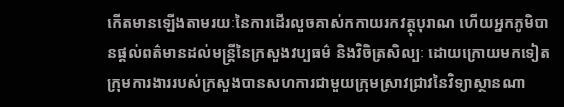កើតមានឡើងតាមរយៈនៃការដើរលួចគាស់កកាយរកវត្ថុបុរាណ ហើយអ្នកភូមិបានផ្តល់ពត៌មានដល់មន្ត្រីនៃក្រសួងវប្បធម៌ និងវិចិត្រសិល្បៈ ដោយក្រោយមកទៀតក្រុមការងាររបស់ក្រសួងបានសហការជាមួយក្រុមស្រាវជ្រាវនៃវិទ្យាស្ថានណា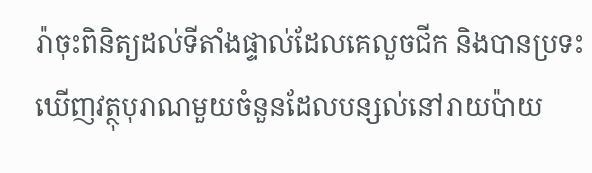រ៉ាចុះពិនិត្យដល់ទីតាំងផ្ទាល់ដែលគេលួចជីក និងបានប្រទះឃើញវត្ថុបុរាណមួយចំនួនដែលបន្សល់នៅរាយប៉ាយ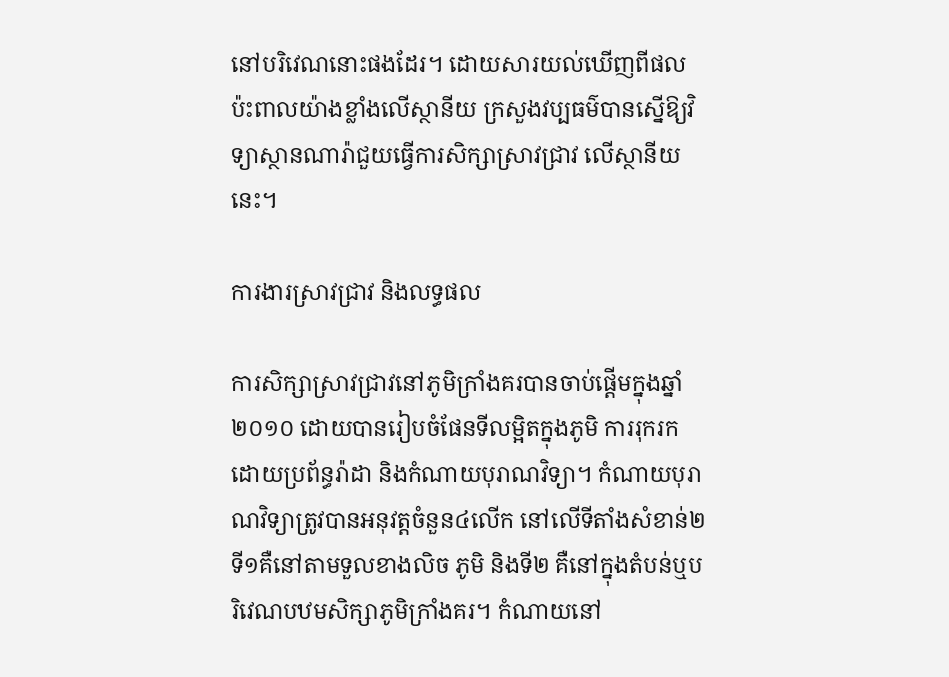នៅបរិវេណនោះផងដែរ។ ដោយសារយល់ឃើញពីផលប៉ះពាលយ៉ាងខ្លាំងលើស្ថានីយ ក្រសួងវប្បធម៌បានស្នើឱ្យវិទ្យាស្ថានណារ៉ាជួយធ្វើការសិក្សាស្រាវជ្រាវ លើស្ថានីយនេះ។

ការងារស្រាវជ្រាវ និងលទ្ធផល

ការសិក្សាស្រាវជ្រាវនៅភូមិក្រាំងគរបានចាប់ផ្តើមក្នុងឆ្នាំ២០១០ ដោយបានរៀបចំផែនទីលម្អិតក្នុងភូមិ ការរុករកដោយប្រព័ន្ធរ៉ាដា និងកំណាយបុរាណវិទ្យា។ កំណាយបុរាណវិទ្យាត្រូវបានអនុវត្តចំនួន៤លើក នៅលើទីតាំងសំខាន់២ ទី១គឺនៅតាមទួលខាងលិច ភូមិ និងទី២ គឺនៅក្នុងតំបន់ឬបរិវេណបឋមសិក្សាភូមិក្រាំងគរ។ កំណាយនៅ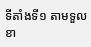ទីតាំងទី១ តាមទួលខា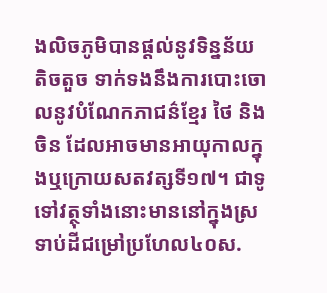ងលិចភូមិបានផ្តល់នូវទិន្នន័យតិចតួច ទាក់ទងនឹងការបោះចោលនូវបំណែកភាជន៌ខ្មែរ ថៃ និងចិន ដែលអាចមានអាយុកាលក្នុងឬក្រោយសតវត្សទី១៧។ ជាទូទៅវត្ថុទាំងនោះមាននៅក្នុងស្រទាប់ដីជម្រៅប្រហែល៤០ស.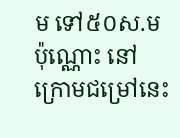ម ទៅ៥០ស.មប៉ុណ្ណោះ នៅក្រោមជម្រៅនេះ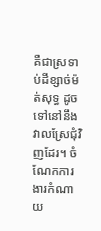គឺជាស្រទាប់ដីខ្សាច់ម៉ត់សុទ្ធ ដូចទៅនៅនឹងវាលស្រែជុំវិញដែរ។ ចំណែកការងារកំណាយ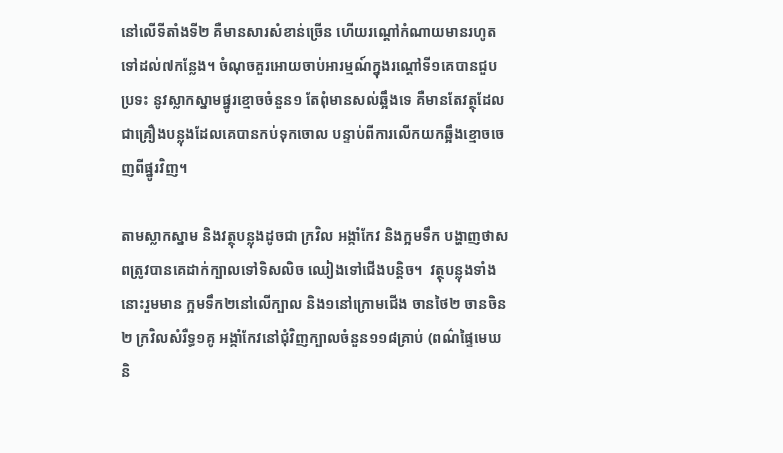នៅលើទីតាំងទី២ គឺមានសារសំខាន់ច្រើន ហើយរណ្តៅកំណាយមានរហូតទៅដល់៧កន្លែង។ ចំណុចគួរអោយចាប់អារម្មណ៍ក្នុងរណ្តៅទី១គេបានជួបប្រទះ នូវស្លាកស្នាមផ្នូរខ្មោចចំនួន១ តែពុំមានសល់ឆ្អឹងទេ គឺមានតែវត្ថុដែលជាគ្រឿងបន្លុងដែលគេបានកប់ទុកចោល បន្ទាប់ពីការលើកយកឆ្អឹងខ្មោចចេញពីផ្នូរវិញ។

តាមស្លាកស្នាម និងវត្ថុបន្លុងដូចជា ក្រវិល អង្កាំកែវ និងក្អមទឹក បង្ហាញថាសពត្រូវបានគេដាក់ក្បាលទៅទិសលិច ឈៀងទៅជើងបន្តិច។  វត្ថុបន្លុងទាំងនោះរួមមាន ក្អមទឹក២នៅលើក្បាល និង១នៅក្រោមជើង ចានថៃ២ ចានចិន២ ក្រវិលសំរឺទ្ធ១គូ អង្កាំកែវនៅជុំវិញក្បាលចំនួន១១៨គ្រាប់ (ពណ៌ផ្ទៃមេឃ និ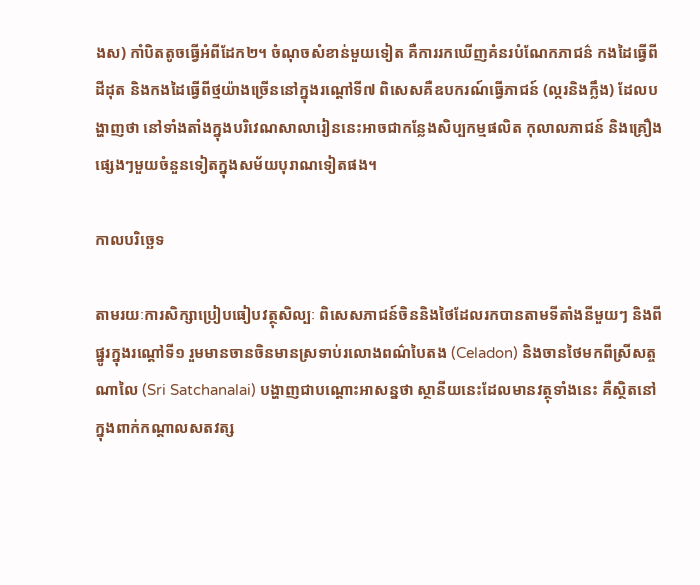ងស) កាំបិតតូចធ្វើអំពីដែក២។ ចំណុចសំខាន់មួយទៀត គឺការរកឃើញគំនរបំណែកភាជន៌ កងដៃធ្វើពីដីដុត និងកងដៃធ្វើពីថ្មយ៉ាងច្រើននៅក្នុងរណ្តៅទី៧ ពិសេសគឺឧបករណ៍ធ្វើភាជន៍ (ល្ករនិងក្លឹង) ដែលបង្ហាញថា នៅទាំងតាំងក្នុងបរិវេណសាលារៀននេះអាចជាកន្លែងសិប្បកម្មផលិត កុលាលភាជន៍ និងគ្រឿងផ្សេងៗមួយចំនួនទៀតក្នុងសម័យបុរាណទៀតផង។

កាលបរិច្ឆេទ

តាមរយៈការសិក្សាប្រៀបធៀបវត្ថុសិល្បៈ ពិសេសភាជន៍ចិននិងថៃដែលរកបានតាមទីតាំងនីមួយៗ និងពីផ្នូរក្នុងរណ្តៅទី១ រួមមានចានចិនមានស្រទាប់រលោងពណ៌បៃតង (Celadon) និងចានថៃមកពីស្រីសត្ចណាលៃ (Sri Satchanalai) បង្ហាញជាបណ្តោះអាសន្នថា ស្ថានីយនេះដែលមានវត្ថុទាំងនេះ គឺស្ថិតនៅក្នុងពាក់កណ្តាលសតវត្ស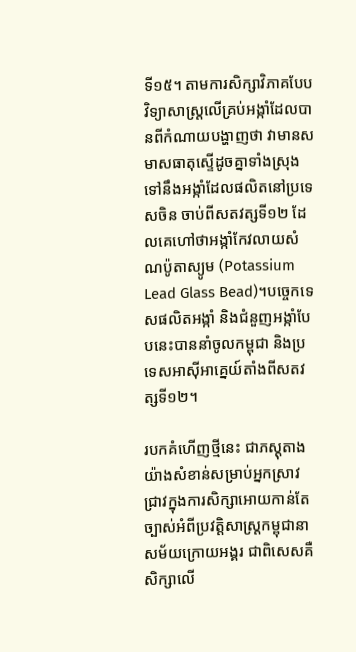ទី១៥។ តាមការសិក្សាវិភាគបែបវិទ្យាសាស្ត្រលើគ្រប់អង្កាំដែលបានពីកំណាយបង្ហាញថា វាមានសមាសធាតុស្ទើដូចគ្នាទាំងស្រុងទៅនឹងអង្កាំដែលផលិតនៅប្រទេសចិន ចាប់ពីសតវត្សទី១២ ដែលគេហៅថាអង្កាំកែវលាយសំណប៉ូតាស្យូម (Potassium Lead Glass Bead)។បច្ចេកទេសផលិតអង្កាំ និងជំនួញអង្កាំបែបនេះបាននាំចូលកម្ពុជា និងប្រទេសអាស៊ីអាគ្នេយ៍តាំងពីសតវត្សទី១២។

របកគំហើញថ្មីនេះ ជាភស្តុតាងយ៉ាងសំខាន់សម្រាប់អ្នកស្រាវជ្រាវក្នុងការសិក្សាអោយកាន់តែច្បាស់អំពីប្រវត្តិសាស្ត្រកម្ពុជានាសម័យក្រោយអង្គរ ជាពិសេសគឺសិក្សាលើ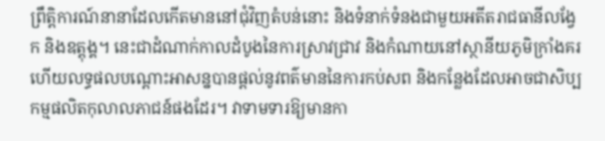ព្រឹត្តិការណ៍នានាដែលកើតមាននៅជុំវិញតំបន់នោះ និងទំនាក់ទំនងជាមួយអតីតរាជធានីលង្វែក និងឧត្តុង្គ។ នេះជាដំណាក់កាលដំបូងនៃការស្រាវជ្រាវ និងកំណាយនៅស្ថានីយភូមិក្រាំងគរ ហើយលទ្ធផលបណ្តោះអាសន្នបានផ្តល់នូវពត៌មាននៃការកប់សព និងកន្លែងដែលអាចជាសិប្បកម្មផលិតកុលាលភាជន៍ផងដែរ។ វាទាមទារឱ្យមានកា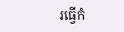រធ្វើកំ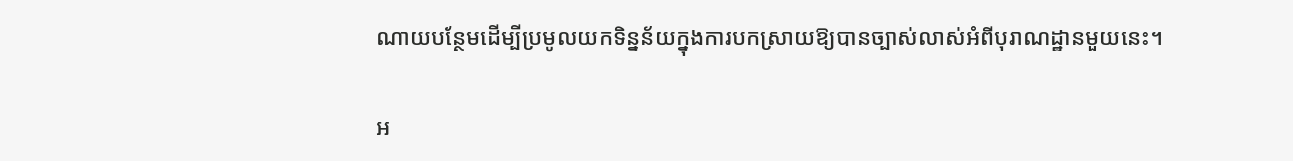ណាយបន្ថែមដើម្បីប្រមូលយកទិន្នន័យក្នុងការបកស្រាយឱ្យបានច្បាស់លាស់អំពីបុរាណដ្ឋានមួយនេះ។

អ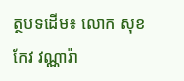ត្ថបទដើម៖ លោក សុខ កែវ វណ្ណារ៉ា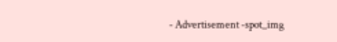- Advertisement -spot_img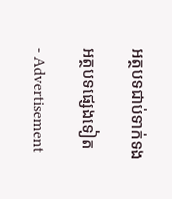អត្ថបទជាប់ទាក់ទង

អត្ថបទផ្សេងទៀត

- Advertisement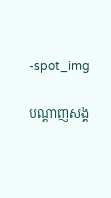-spot_img

បណ្ដាញសង្គ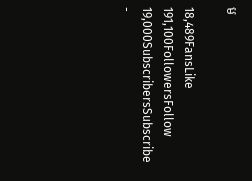ម

18,489FansLike
191,100FollowersFollow
19,000SubscribersSubscribe
-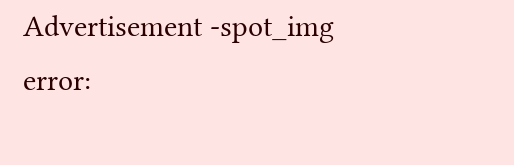Advertisement -spot_img
error: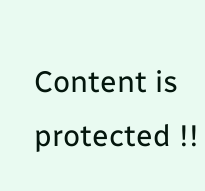Content is protected !!